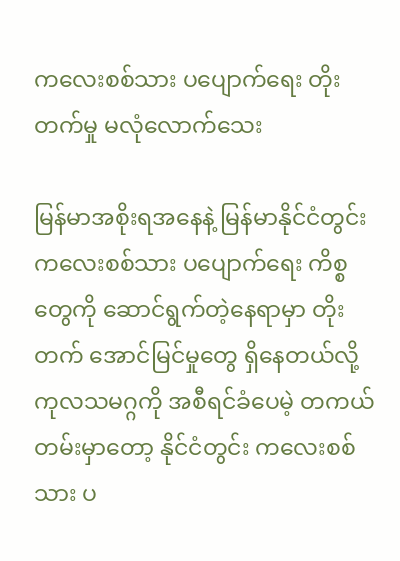ကလေးစစ်သား ပပျောက်ရေး တိုးတက်မှု မလုံလောက်သေး

မြန်မာအစိုးရအနေနဲ့ မြန်မာနိုင်ငံတွင်း ကလေးစစ်သား ပပျောက်ရေး ကိစ္စတွေကို ဆောင်ရွက်တဲ့နေရာမှာ တိုးတက် အောင်မြင်မှုတွေ ရှိနေတယ်လို့ ကုလသမဂ္ဂကို အစီရင်ခံပေမဲ့ တကယ်တမ်းမှာတော့ နိုင်ငံတွင်း ကလေးစစ်သား ပ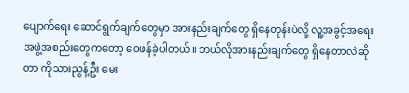ပျောက်ရေး ဆောင်ရွက်ချက်တွေမှာ အားနည်းချက်တွေ ရှိနေတုန်းပဲလို့ လူ့အခွင့်အရေး အဖွဲ့အစည်းတွေကတော့ ဝေဖန်ခဲ့ပါတယ်။ ဘယ်လိုအားနည်းချက်တွေ ရှိနေတာလဲဆိုတာ ကိုသားညွန့်ဦး မေး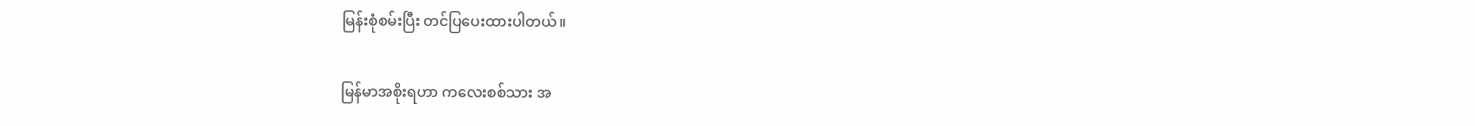မြန်းစုံစမ်းပြီး တင်ပြပေးထားပါတယ်။

မြန်မာအစိုးရဟာ ကလေးစစ်သား အ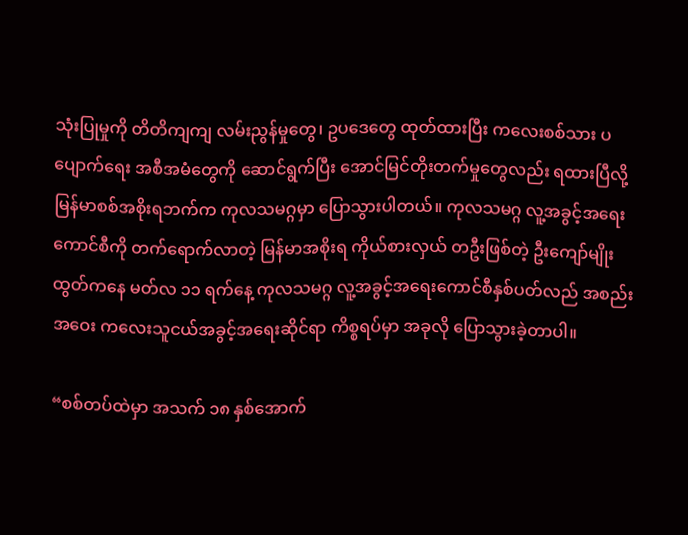သုံးပြုမှုကို တိတိကျကျ လမ်းညွန်မှုတွေ၊ ဥပဒေတွေ ထုတ်ထားပြီး ကလေးစစ်သား ပပျောက်ရေး အစီအမံတွေကို ဆောင်ရွက်ပြီး အောင်မြင်တိုးတက်မှုတွေလည်း ရထားပြီလို့ မြန်မာစစ်အစိုးရဘက်က ကုလသမဂ္ဂမှာ ပြောသွားပါတယ်။ ကုလသမဂ္ဂ လူ့အခွင့်အရေးကောင်စီကို တက်ရောက်လာတဲ့ မြန်မာအစိုးရ ကိုယ်စားလှယ် တဦးဖြစ်တဲ့ ဦးကျော်မျိုးထွတ်ကနေ မတ်လ ၁၁ ရက်နေ့ ကုလသမဂ္ဂ လူ့အခွင့်အရေးကောင်စီနှစ်ပတ်လည် အစည်းအဝေး ကလေးသူငယ်အခွင့်အရေးဆိုင်ရာ ကိစ္စရပ်မှာ အခုလို ပြောသွားခဲ့တာပါ။

“စစ်တပ်ထဲမှာ အသက် ၁၈ နှစ်အောက်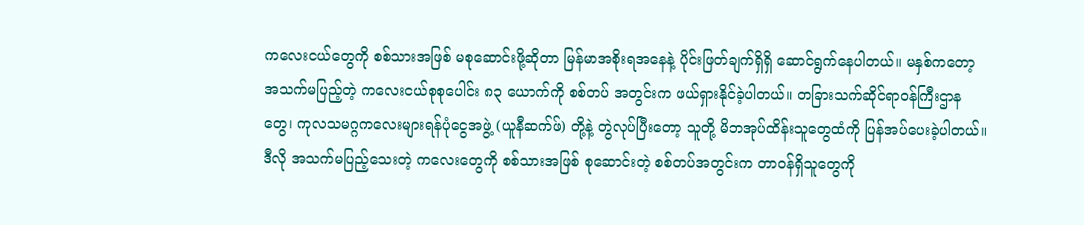ကလေးငယ်တွေကို စစ်သားအဖြစ် မစုဆောင်းဖို့ဆိုတာ မြန်မာအစိုးရအနေနဲ့ ပိုင်းဖြတ်ချက်ရှိရှိ ဆောင်ရွက်နေပါတယ်။ မနှစ်ကတော့ အသက်မပြည့်တဲ့ ကလေးငယ်စုစုပေါင်း ၈၃ ယောက်ကို စစ်တပ် အတွင်းက ဖယ်ရှားနိုင်ခဲ့ပါတယ်။ တခြားသက်ဆိုင်ရာဝန်ကြီးဌာနတွေ၊ ကုလသမဂ္ဂကလေးများရန်ပုံငွေအဖွဲ့ (ယူနီဆက်ဖ်) တို့နဲ့ တွဲလုပ်ပြီးတော့ သူတို့ မိဘအုပ်ထိန်းသူတွေထံကို ပြန်အပ်ပေးခဲ့ပါတယ်။ ဒီလို အသက်မပြည့်သေးတဲ့ ကလေးတွေကို စစ်သားအဖြစ် စုဆောင်းတဲ့ စစ်တပ်အတွင်းက တာဝန်ရှိသူတွေကို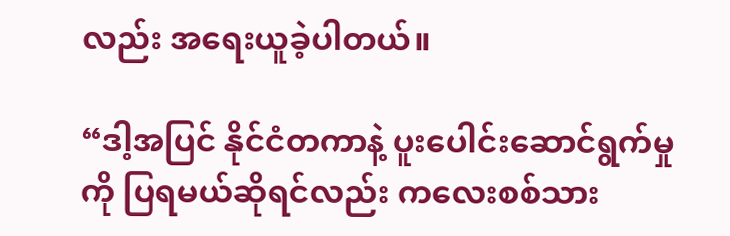လည်း အရေးယူခဲ့ပါတယ်။

“ဒါ့အပြင် နိုင်ငံတကာနဲ့ ပူးပေါင်းဆောင်ရွက်မှုကို ပြရမယ်ဆိုရင်လည်း ကလေးစစ်သား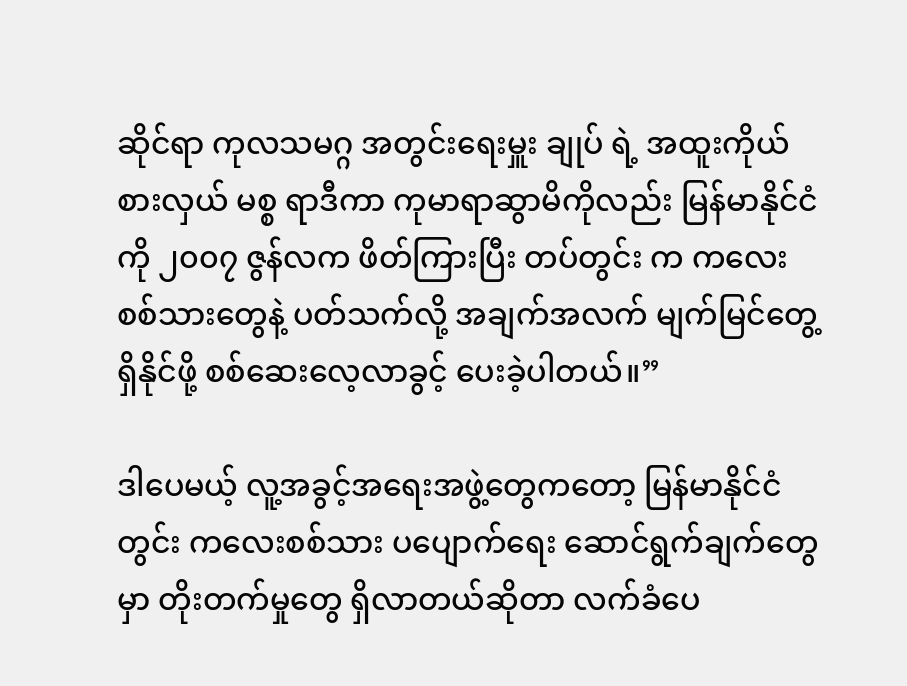ဆိုင်ရာ ကုလသမဂ္ဂ အတွင်းရေးမှူး ချုပ် ရဲ့ အထူးကိုယ်စားလှယ် မစ္စ ရာဒီကာ ကုမာရာဆွာမိကိုလည်း မြန်မာနိုင်ငံကို ၂၀၀၇ ဇွန်လက ဖိတ်ကြားပြီး တပ်တွင်း က ကလေးစစ်သားတွေနဲ့ ပတ်သက်လို့ အချက်အလက် မျက်မြင်တွေ့ရှိနိုင်ဖို့ စစ်ဆေးလေ့လာခွင့် ပေးခဲ့ပါတယ်။”

ဒါပေမယ့် လူ့အခွင့်အရေးအဖွဲ့တွေကတော့ မြန်မာနိုင်ငံတွင်း ကလေးစစ်သား ပပျောက်ရေး ဆောင်ရွက်ချက်တွေမှာ တိုးတက်မှုတွေ ရှိလာတယ်ဆိုတာ လက်ခံပေ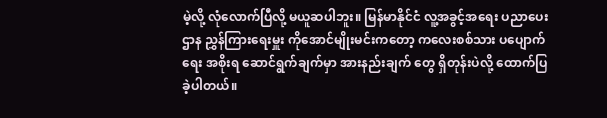မဲ့လို့ လုံလောက်ပြီလို့ မယူဆပါဘူး။ မြန်မာနိုင်ငံ လူ့အခွင့်အရေး ပညာပေး ဌာန ညွှန်ကြားရေးမှူး ကိုအောင်မျိုးမင်းကတော့ ကလေးစစ်သား ပပျောက်ရေး အစိုးရ ဆောင်ရွက်ချက်မှာ အားနည်းချက် တွေ ရှိတုန်းပဲလို့ ထောက်ပြခဲ့ပါတယ်။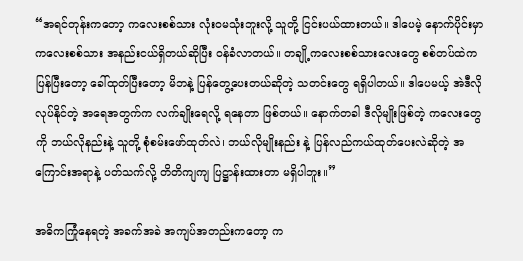“အရင်တုန်းကတော့ ကလေးစစ်သား လုံးဝမသုံးဘူးလို့ သူတို့ ငြင်းပယ်ထားတယ်။ ဒါပေမဲ့ နောက်ပိုင်းမှာ ကလေးစစ်သား အနည်းငယ်ရှိတယ်ဆိုပြီး ဝန်ခံလာတယ်။ တချို့ကလေးစစ်သားလေးတွေ စစ်တပ်ထဲကပြန်ပြီးတော့ ခေါ်ထုတ်ပြီးတော့ မိဘနဲ့ ပြန်တွေ့ပေးတယ်ဆိုတဲ့ သတင်းတွေ ရရှိပါတယ်။ ဒါပေမယ့် အဲဒီလိုလုပ်နိုင်တဲ့ အရေအတွက်က လက်ချိုးရေလို့ ရနေတာ ဖြစ်တယ်။ နောက်တခါ ဒီလိုမျိုးဖြစ်တဲ့ ကလေးတွေကို ဘယ်လိုနည်းနဲ့ သူတို့ စုံစမ်းဖော်ထုတ်လဲ၊ ဘယ်လိုမျိုးနည်း နဲ့ ပြန်လည်ကယ်ထုတ်ပေးလဲဆိုတဲ့ အကြောင်းအရာနဲ့ ပတ်သက်လို့ တိတိကျကျ ပြဋ္ဌာန်းထားတာ မရှိပါဘူး။”

အဓိကကြုံနေရတဲ့ အခက်အခဲ အကျပ်အတည်းကတော့ က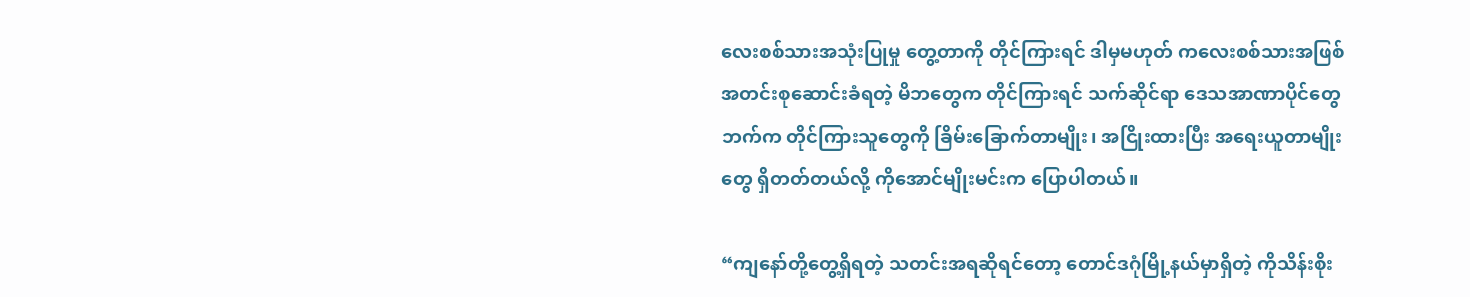လေးစစ်သားအသုံးပြုမှု တွေ့တာကို တိုင်ကြားရင် ဒါမှမဟုတ် ကလေးစစ်သားအဖြစ် အတင်းစုဆောင်းခံရတဲ့ မိဘတွေက တိုင်ကြားရင် သက်ဆိုင်ရာ ဒေသအာဏာပိုင်တွေဘက်က တိုင်ကြားသူတွေကို ခြိမ်းခြောက်တာမျိုး၊ အငြိုးထားပြီး အရေးယူတာမျိုးတွေ ရှိတတ်တယ်လို့ ကိုအောင်မျိုးမင်းက ပြောပါတယ်။

“ကျနော်တို့တွေ့ရှိရတဲ့ သတင်းအရဆိုရင်တော့ တောင်ဒဂုံမြို့နယ်မှာရှိတဲ့ ကိုသိန်းစိုး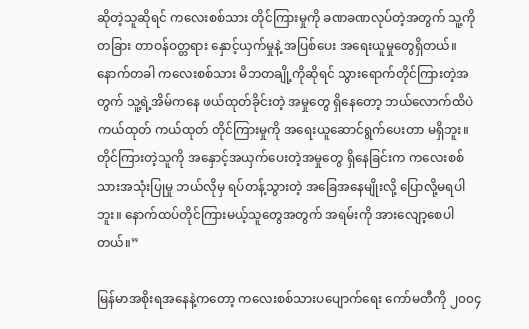ဆိုတဲ့သူဆိုရင် ကလေးစစ်သား တိုင်ကြားမှုကို ခဏခဏလုပ်တဲ့အတွက် သူ့ကို တခြား တာဝန်ဝတ္တရား နှောင့်ယှက်မှုနဲ့ အပြစ်ပေး အရေးယူမှုတွေရှိတယ်။ နောက်တခါ ကလေးစစ်သား မိဘတချို့ကိုဆိုရင် သွားရောက်တိုင်ကြားတဲ့အတွက် သူ့ရဲ့အိမ်ကနေ ဖယ်ထုတ်ခိုင်းတဲ့ အမှုတွေ ရှိနေတော့ ဘယ်လောက်ထိပဲ ကယ်ထုတ် ကယ်ထုတ် တိုင်ကြားမှုကို အရေးယူဆောင်ရွက်ပေးတာ မရှိဘူး။ တိုင်ကြားတဲ့သူကို အနှောင့်အယှက်ပေးတဲ့အမှုတွေ ရှိနေခြင်းက ကလေးစစ်သားအသုံးပြုမှု ဘယ်လိုမှ ရပ်တန့်သွားတဲ့ အခြေအနေမျိုးလို့ ပြောလို့မရပါဘူး။ နောက်ထပ်တိုင်ကြားမယ့်သူတွေအတွက် အရမ်းကို အားလျော့စေပါတယ်။”

မြန်မာအစိုးရအနေနဲ့ကတော့ ကလေးစစ်သားပပျောက်ရေး ကော်မတီကို ၂၀၀၄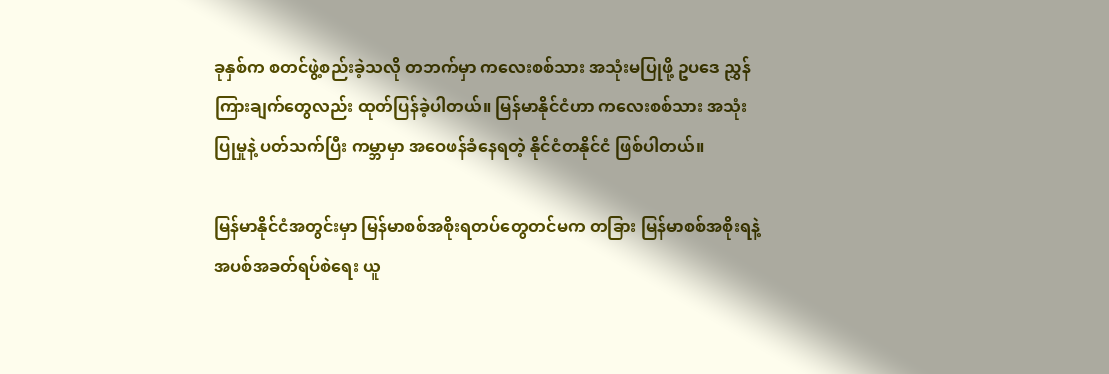ခုနှစ်က စတင်ဖွဲ့စည်းခဲ့သလို တဘက်မှာ ကလေးစစ်သား အသုံးမပြုဖို့ ဥပဒေ ညွှန်ကြားချက်တွေလည်း ထုတ်ပြန်ခဲ့ပါတယ်။ မြန်မာနိုင်ငံဟာ ကလေးစစ်သား အသုံးပြုမှုနဲ့ ပတ်သက်ပြီး ကမ္ဘာမှာ အဝေဖန်ခံနေရတဲ့ နိုင်ငံတနိုင်ငံ ဖြစ်ပါတယ်။

မြန်မာနိုင်ငံအတွင်းမှာ မြန်မာစစ်အစိုးရတပ်တွေတင်မက တခြား မြန်မာစစ်အစိုးရနဲ့ အပစ်အခတ်ရပ်စဲရေး ယူ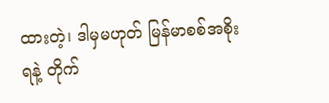ထားတဲ့၊ ဒါမှမဟုတ် မြန်မာစစ်အစိုးရနဲ့ တိုက်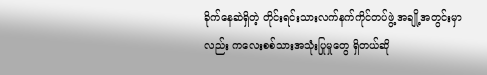ခိုက်နေဆဲရှိတဲ့ တိုင်းရင်းသားလက်နက်ကိုင်တပ်ဖွဲ့ အချို့အတွင်းမှာလည်း ကလေးစစ်သားအသုံးပြုမှုတွေ ရှိတယ်ဆို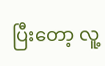ပြီးတော့ လူ့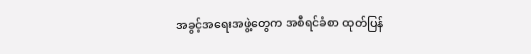အခွင့်အရေးအဖွဲ့တွေက အစီရင်ခံစာ ထုတ်ပြန်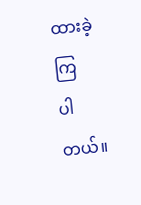ထားခဲ့ကြ
ပါတယ်။